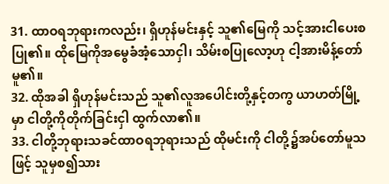31. ထာဝရဘုရားကလည်း၊ ရှိဟုန်မင်းနှင့် သူ၏မြေကို သင့်အားငါပေးစပြု၏။ ထိုမြေကိုအမွေခံအံ့သောငှါ၊ သိမ်းစပြုလော့ဟု ငါ့အားမိန့်တော်မူ၏။
32. ထိုအခါ ရှိဟုန်မင်းသည် သူ၏လူအပေါင်းတို့နှင့်တကွ ယာဟတ်မြို့မှာ ငါတို့ကိုတိုက်ခြင်းငှါ ထွက်လာ၏။
33. ငါတို့ဘုရားသခင်ထာဝရဘုရားသည် ထိုမင်းကို ငါတို့၌အပ်တော်မူသဖြင့် သူမှစ၍သား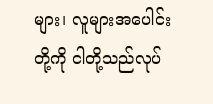များ၊ လူများအပေါင်းတို့ကို ငါတို့သည်လုပ်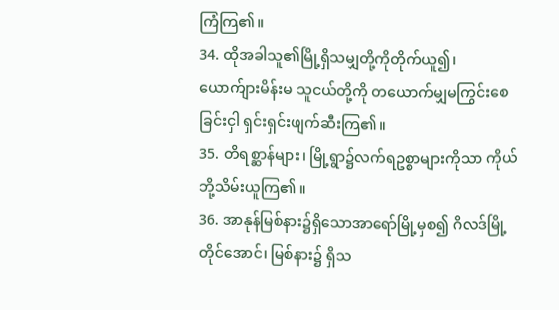ကြံကြ၏။
34. ထိုအခါသူ၏မြို့ရှိသမျှတို့ကိုတိုက်ယူ၍၊ ယောက်ျားမိန်းမ သူငယ်တို့ကို တယောက်မျှမကြွင်းစေခြင်းငှါ ရှင်းရှင်းဖျက်ဆီးကြ၏။
35. တိရစ္ဆာန်များ၊ မြို့ရွာ၌လက်ရဥစ္စာများကိုသာ ကိုယ်ဘို့သိမ်းယူကြ၏။
36. အာနုန်မြစ်နား၌ရှိသောအာရော်မြို့မှစ၍ ဂိလဒ်မြို့တိုင်အောင်၊ မြစ်နား၌ ရှိသ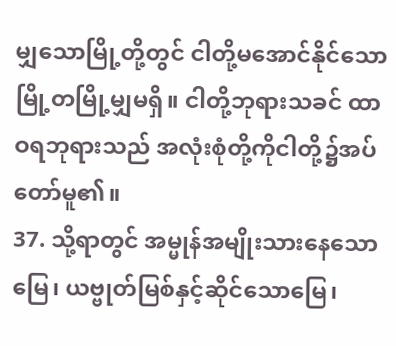မျှသောမြို့တို့တွင် ငါတို့မအောင်နိုင်သောမြို့တမြို့မျှမရှိ။ ငါတို့ဘုရားသခင် ထာဝရဘုရားသည် အလုံးစုံတို့ကိုငါတို့၌အပ်တော်မူ၏။
37. သို့ရာတွင် အမ္မုန်အမျိုးသားနေသောမြေ၊ ယဗ္ဗုတ်မြစ်နှင့်ဆိုင်သောမြေ၊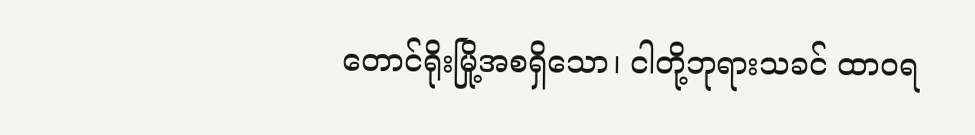တောင်ရိုးမြို့အစရှိသော၊ ငါတို့ဘုရားသခင် ထာဝရ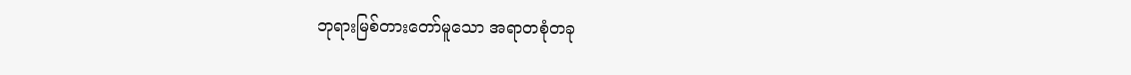ဘုရားမြစ်တားတော်မူသော အရာတစုံတခု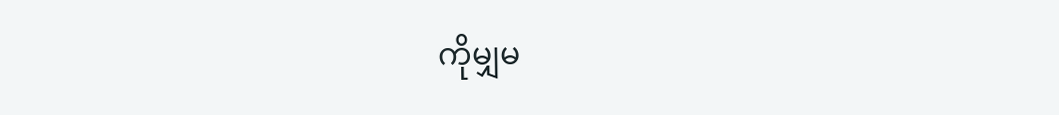ကိုမျှမ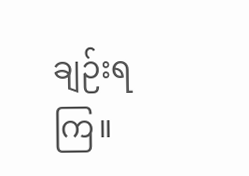ချဉ်းရကြ။